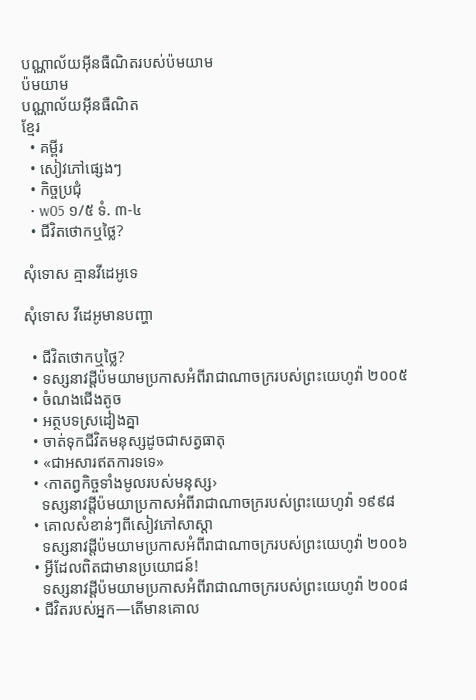បណ្ណាល័យអ៊ីនធឺណិតរបស់ប៉មយាម
ប៉មយាម
បណ្ណាល័យអ៊ីនធឺណិត
ខ្មែរ
  • គម្ពីរ
  • សៀវភៅផ្សេងៗ
  • កិច្ចប្រជុំ
  • w05 ១/៥ ទំ. ៣-៤
  • ជីវិតថោកឬថ្លៃ?

សុំទោស គ្មានវីដេអូទេ

សុំទោស វីដេអូមានបញ្ហា

  • ជីវិតថោកឬថ្លៃ?
  • ទស្សនាវដ្ដីប៉មយាមប្រកាសអំពីរាជាណាចក្ររបស់ព្រះយេហូវ៉ា ២០០៥
  • ចំណងជើងតូច
  • អត្ថបទស្រដៀងគ្នា
  • ចាត់ទុកជីវិតមនុស្សដូចជាសត្វធាតុ
  • «ជាអសារឥតការទទេ»
  • ‹កាតព្វកិច្ចទាំងមូលរបស់មនុស្ស›
    ទស្សនាវដ្ដីប៉មយាប្រកាសអំពីរាជាណាចក្ររបស់ព្រះយេហូវ៉ា ១៩៩៨
  • គោលសំខាន់ៗពីសៀវភៅសាស្ដា
    ទស្សនាវដ្ដីប៉មយាមប្រកាសអំពីរាជាណាចក្ររបស់ព្រះយេហូវ៉ា ២០០៦
  • អ្វីដែលពិតជាមានប្រយោជន៍!
    ទស្សនាវដ្ដីប៉មយាមប្រកាសអំពីរាជាណាចក្ររបស់ព្រះយេហូវ៉ា ២០០៨
  • ជីវិតរបស់អ្នក—តើមានគោល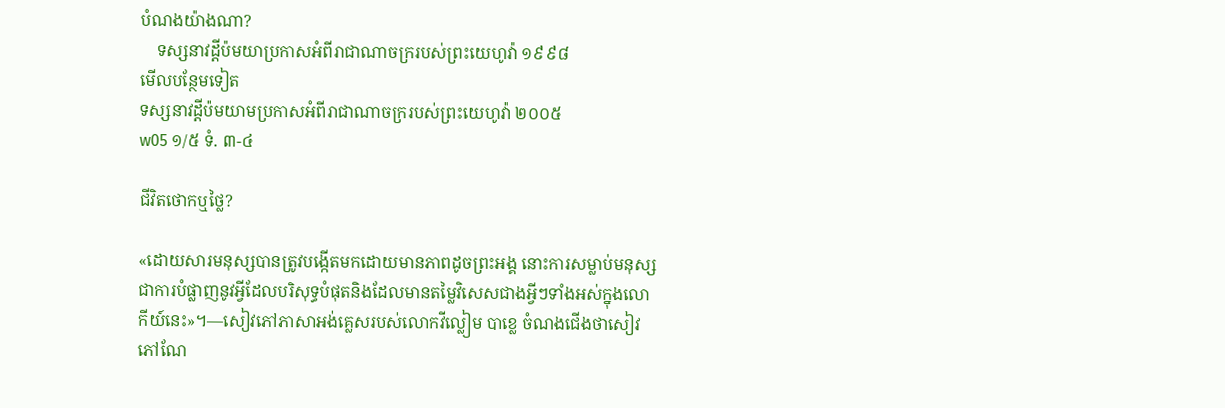បំណងយ៉ាងណា?
    ទស្សនាវដ្ដីប៉មយាប្រកាសអំពីរាជាណាចក្ររបស់ព្រះយេហូវ៉ា ១៩៩៨
មើលបន្ថែមទៀត
ទស្សនាវដ្ដីប៉មយាមប្រកាសអំពីរាជាណាចក្ររបស់ព្រះយេហូវ៉ា ២០០៥
w05 ១/៥ ទំ. ៣-៤

ជីវិតថោកឬថ្លៃ?

«ដោយសារមនុស្សបានត្រូវបង្កើតមកដោយមានភាពដូចព្រះអង្គ នោះការសម្លាប់មនុស្សជាការបំផ្លាញនូវអ្វីដែលបរិសុទ្ធបំផុតនិងដែលមានតម្លៃវិសេសជាងអ្វីៗទាំងអស់ក្នុងលោកីយ៍នេះ»។—សៀវភៅភាសាអង់គ្លេសរបស់លោកវីល្លៀម បាខ្លេ ចំណងជើងថាសៀវភៅណែ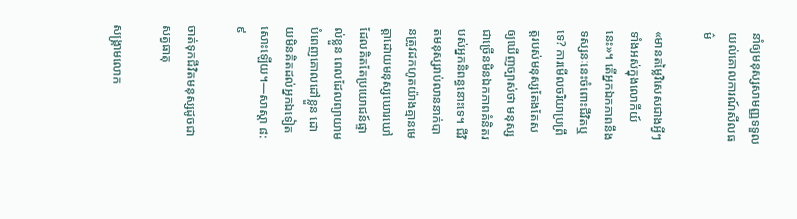នាំឲ្យមនុស្សសាមញ្ញទទួលយល់គោលការណ៍សីលធម៌

«មានតម្លៃវិសេសជាងអ្វីៗទាំងអស់ក្នុងលោកីយ៍នេះ»។ តើអ្នកឯកភាពនឹងទស្សនៈនេះចំពោះជីវិតឬទេ? ការមើលចរិយាប្រព្រឹត្តរបស់មនុស្សតែងតែសឲ្យឃើញច្បាស់ថា មនុស្សជាច្រើនមិនឯកភាពគំនិតរបស់អ្នកនិពន្ធនោះទេ។ ជីវិតមនុស្សរាប់លាននាក់បានត្រូវដកហូតយ៉ាងគ្មានមេត្ដាដោយមនុស្សឃោរឃៅដែលគិតតែប្រយោជន៍ផ្ទាល់ខ្លួន ពេលដែលព្យាយាមបំពេញគោលដៅខ្លួន ដោយមិនគិតដល់អ្នកឯទៀតសោះឡើយ។—សាស្ដា ៨:៩

ចាត់ទុកជីវិតមនុស្សដូចជាសត្វធាតុ

សង្គ្រាមលោក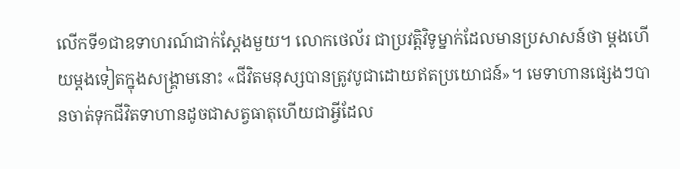លើកទី១ជាឧទាហរណ៍ជាក់ស្តែងមួយ។ លោកថេល័រ ជាប្រវត្ដិវិទូម្នាក់ដែលមានប្រសាសន៍ថា ម្ដងហើយម្ដងទៀតក្នុងសង្គ្រាមនោះ «ជីវិតមនុស្សបានត្រូវបូជាដោយឥតប្រយោជន៍»។ មេទាហានផ្សេងៗបានចាត់ទុកជីវិតទាហានដូចជាសត្វធាតុហើយជាអ្វីដែល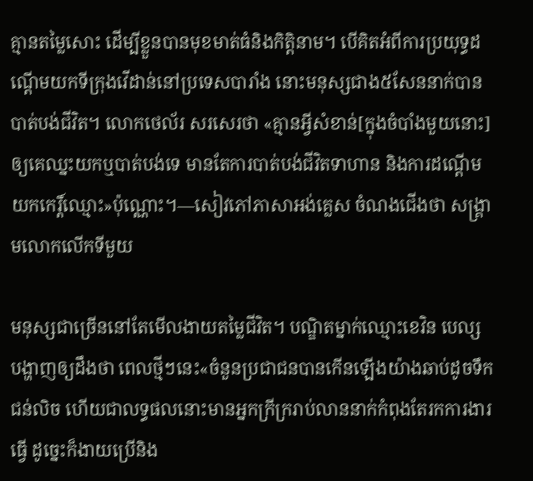គ្មានតម្លៃសោះ ដើម្បីខ្លួនបានមុខមាត់ធំនិងកិត្ដិនាម។ បើគិតអំពីការប្រយុទ្ធដណ្ដើមយកទីក្រុងវើដាន់នៅប្រទេសបារាំង នោះមនុស្សជាង៥សែននាក់បានបាត់បង់ជីវិត។ លោកថេល័រ សរសេរថា «គ្មានអ្វីសំខាន់[ក្នុងចំបាំងមួយនោះ]ឲ្យគេឈ្នះយកឬបាត់បង់ទេ មានតែការបាត់បង់ជីវិតទាហាន និងការដណ្ដើមយកកេរ្ដិ៍ឈ្មោះ»ប៉ុណ្ណោះ។—សៀវភៅភាសាអង់គ្លេស ចំណងជើងថា សង្គ្រាមលោកលើកទីមួយ

មនុស្សជាច្រើននៅតែមើលងាយតម្លៃជីវិត។ បណ្ឌិតម្នាក់ឈ្មោះខេវិន បេល្ស បង្ហាញឲ្យដឹងថា ពេលថ្មីៗនេះ«ចំនួនប្រជាជនបានកើនឡើងយ៉ាងឆាប់ដូចទឹកជន់លិច ហើយជាលទ្ធផលនោះមានអ្នកក្រីក្ររាប់លាននាក់កំពុងតែរកការងារធ្វើ ដូច្នេះក៏ងាយប្រើនិង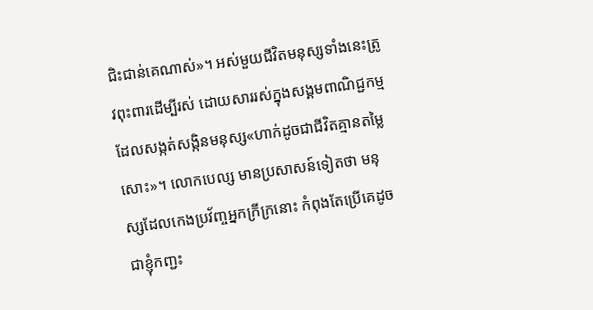ជិះជាន់គេណាស់»។ អស់មួយជីវិតមនុស្សទាំងនេះត្រូវពុះពារដើម្បីរស់ ដោយសាររស់ក្នុងសង្គមពាណិជ្ជកម្មដែលសង្កត់សង្កិនមនុស្ស«ហាក់ដូចជាជីវិតគ្មានតម្លៃសោះ»។ លោកបេល្ស មានប្រសាសន៍ទៀតថា មនុស្សដែលកេងប្រវ័ញ្ចអ្នកក្រីក្រនោះ កំពុងតែប្រើគេដូចជាខ្ញុំកញ្ជះ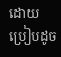ដោយប្រៀបដូច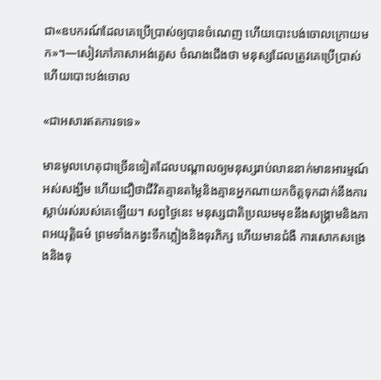ជា«ឧបករណ៍ដែលគេប្រើប្រាស់ឲ្យបានចំណេញ ហើយបោះបង់ចោលក្រោយមក»។—សៀវភៅភាសាអង់គ្លេស ចំណងជើងថា មនុស្សដែលត្រូវគេប្រើប្រាស់ហើយបោះបង់ចោល

«ជាអសារឥតការទទេ»

មានមូលហេតុជាច្រើនទៀតដែលបណ្ដាលឲ្យមនុស្សរាប់លាននាក់មានអារម្មណ៍អស់សង្ឃឹម ហើយជឿថាជីវិតគ្មានតម្លៃនិងគ្មានអ្នកណាយកចិត្តទុកដាក់នឹងការស្លាប់រស់របស់គេឡើយ។ សព្វថ្ងៃនេះ មនុស្សជាតិប្រឈមមុខនឹងសង្គ្រាមនិងភាពអយុត្ដិធម៌ ព្រមទាំងកង្វះទឹកភ្លៀងនិងទុរភិក្ស ហើយមានជំងឺ ការសោកសង្រេងនិងទុ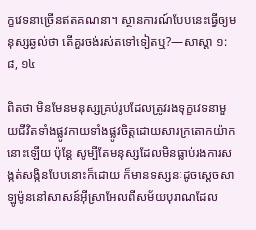ក្ខវេទនាច្រើនឥតគណនា។ ស្ថានការណ៍បែបនេះធ្វើឲ្យមនុស្សឆ្ងល់ថា តើគួរចង់រស់តទៅទៀតឬ?—សាស្ដា ១:៨, ១៤

ពិតថា មិនមែនមនុស្សគ្រប់រូបដែលត្រូវរងទុក្ខវេទនាមួយជីវិតទាំងផ្លូវកាយទាំងផ្លូវចិត្តដោយសារក្រតោកយ៉ាកនោះឡើយ ប៉ុន្តែ សូម្បីតែមនុស្សដែលមិនធ្លាប់រងការសង្កត់សង្កិនបែបនោះក៏ដោយ ក៏មានទស្សនៈដូចស្តេចសាឡូម៉ូននៅសាសន៍អ៊ីស្រាអែលពីសម័យបុរាណដែល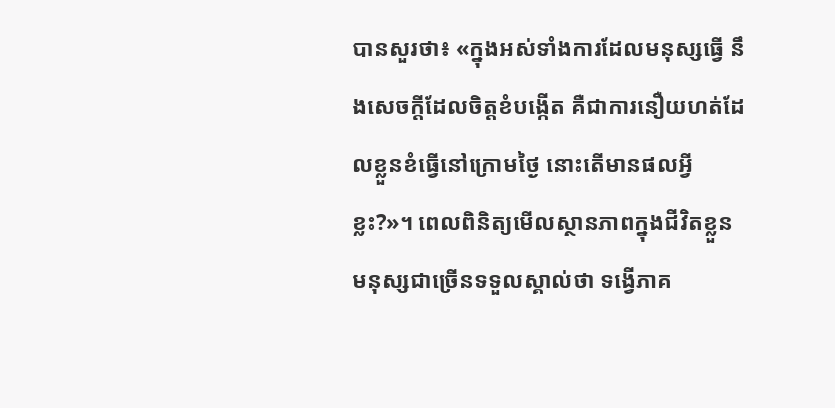បានសួរថា៖ «ក្នុងអស់ទាំងការដែលមនុស្សធ្វើ នឹងសេចក្ដីដែលចិត្តខំបង្កើត គឺជាការនឿយហត់ដែលខ្លួនខំធ្វើនៅក្រោមថ្ងៃ នោះតើមានផលអ្វីខ្លះ?»។ ពេលពិនិត្យមើលស្ថានភាពក្នុងជីវិតខ្លួន មនុស្សជាច្រើនទទួលស្គាល់ថា ទង្វើភាគ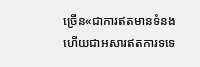ច្រើន«ជាការឥតមានទំនង ហើយជាអសារឥតការទទេ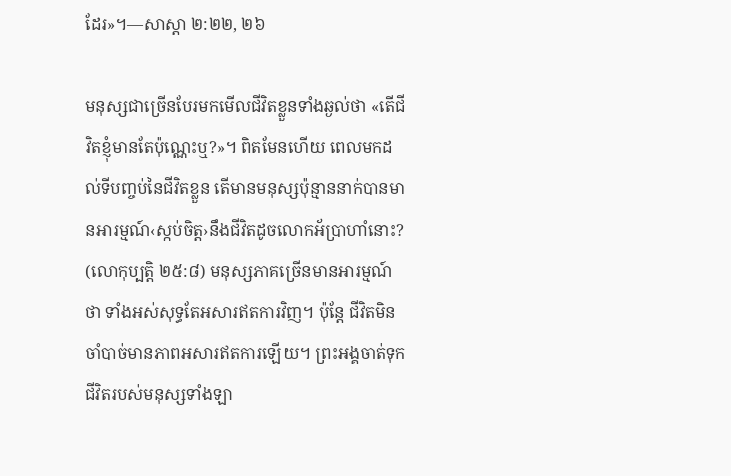ដែរ»។—សាស្ដា ២:២២, ២៦

មនុស្សជាច្រើនបែរមកមើលជីវិតខ្លួនទាំងឆ្ងល់ថា «តើជីវិតខ្ញុំមានតែប៉ុណ្ណេះឬ?»។ ពិតមែនហើយ ពេលមកដល់ទីបញ្ចប់នៃជីវិតខ្លួន តើមានមនុស្សប៉ុន្មាននាក់បានមានអារម្មណ៍‹ស្កប់ចិត្ត›នឹងជីវិតដូចលោកអ័ប្រាហាំនោះ? (លោកុប្បត្តិ ២៥:៨) មនុស្សភាគច្រើនមានអារម្មណ៍ថា ទាំងអស់សុទ្ធតែអសារឥតការវិញ។ ប៉ុន្តែ ជីវិតមិនចាំបាច់មានភាពអសារឥតការឡើយ។ ព្រះអង្គចាត់ទុកជីវិតរបស់មនុស្សទាំងឡា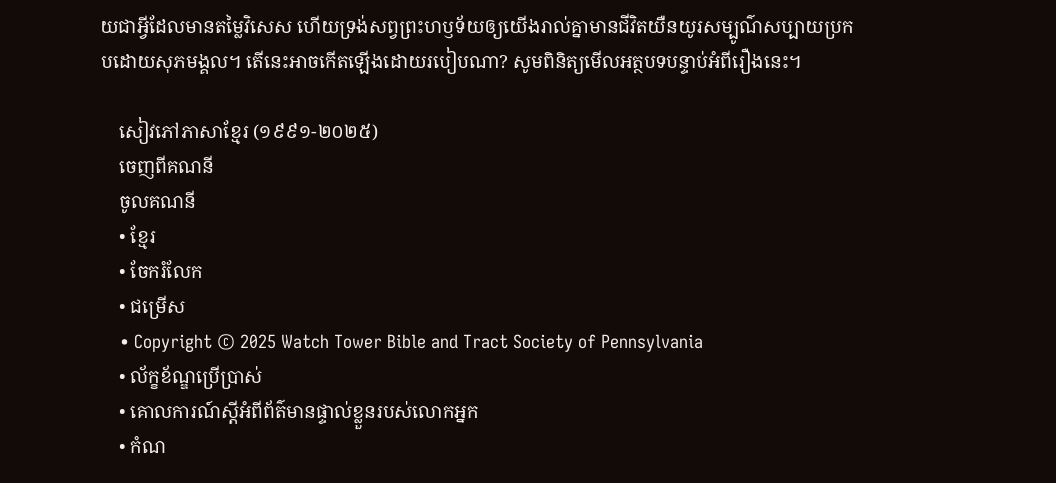យជាអ្វីដែលមានតម្លៃវិសេស ហើយទ្រង់សព្វព្រះហឫទ័យឲ្យយើងរាល់គ្នាមានជីវិតយឺនយូរសម្បូណ៌សប្បាយប្រកបដោយសុភមង្គល។ តើនេះអាចកើតឡើងដោយរបៀបណា? សូមពិនិត្យមើលអត្ថបទបន្ទាប់អំពីរឿងនេះ។

    សៀវភៅភាសាខ្មែរ (១៩៩១-២០២៥)
    ចេញពីគណនី
    ចូលគណនី
    • ខ្មែរ
    • ចែករំលែក
    • ជម្រើស
    • Copyright © 2025 Watch Tower Bible and Tract Society of Pennsylvania
    • ល័ក្ខខ័ណ្ឌប្រើប្រាស់
    • គោលការណ៍ស្ដីអំពីព័ត៌មានផ្ទាល់ខ្លួនរបស់លោកអ្នក
    • កំណ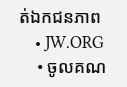ត់ឯកជនភាព
    • JW.ORG
    • ចូលគណ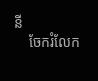នី
    ចែករំលែក